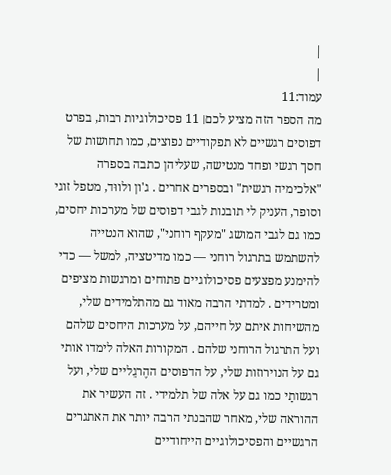|
|
עמוד:11
מה הספר הזה מציע לכם׀ 11 פסיכולוגיות רבות, בפרט דפוסים רגשיים לא תפקודיים נפוצים, כמו תחושות של חסך רגשי ופחד מנטישה, שעליהן כתבה בספרה "אלכימיה רגשית" ובספרים אחרים . ג'ון ולווּד, מטפל זוגי וסופר, העניק לי תובנות לגבי דפוסים של מערכות יחסים, כמו גם לגבי המושג "מעקף רוחני", שהוא הנטייה להשתמש בתרגול רוחני — כמו מדיטציה, למשל — כדי להימנע מפצעים פסיכולוגיים פתוחים ומרגשות מציפים ומטרידים . למדתי הרבה מאוד גם מהתלמידים שלי, מהשיחות איתם על חייהם, על מערכות היחסים שלהם ועל התרגול הרוחני שלהם . המקורות האלה לימדו אותי גם על הנוירוזות שלי, על הדפוסים ההֶרגֵליים שלי, ועל רגשותַי כמו גם על אלה של תלמידי . זה העשיר את ההוראה שלי, מאחר שהבנתי הרבה יותר את האתגרים הרגשיים והפסיכולוגיים הייחודיים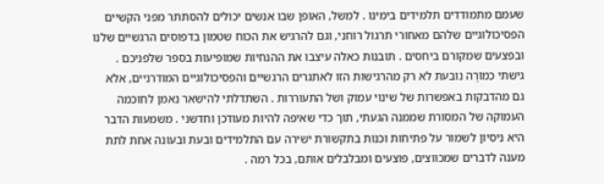שעמם מתמודדים תלמידים בימינו . למשל, האופן שבו אנשים יכולים להסתתר מפני הקשיים הפסיכולוגיים שלהם מאחורי תרגול רוחני, וגם להרגיש את הכוח שטמון בדפוסים הרגשיים שלנו ובפצעים שמקורם ביחסים . תובנות כאלה עיצבו את ההנחיות שמופיעות בספר שלפניכם . גישתי כמוֹרֶה נובעת לא רק מהרגישות הזו לאתגרים הרגשיים והפסיכולוגיים המודרניים, אלא גם מהדבקות באפשרות של שינוי עמוק ושל התעוררות . השתדלתי להישאר נאמן לחוכמה העמוקה של המסורת שממנה הגעתי, תוך כדי שאיפה להיות מעודכן וחדשני . משמעות הדבר היא ניסיון לשמור על פתיחות וכנות בתקשורת ישירה עם התלמידים ובעת ובעונה אחת לתת מענה לדברים שמכווצים, פוצעים ומבלבלים אותם, בכל רמה .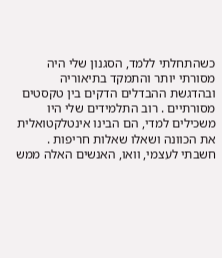כשהתחלתי ללמד, הסגנון שלי היה מסורתי יותר והתמקד בתיאוריה ובהדגשת ההבדלים הדקים בין טקסטים מסורתיים . רוב התלמידים שלי היו משכילים למדי, הם הבינו אינטלקטואלית את הכוונה ושאלו שאלות חריפות . חשבתי לעצמי, וואו, האנשים האלה ממש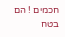חכמים ! הם בטח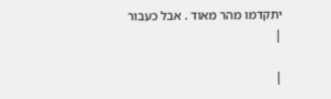יתקדמו מהר מאוד . אבל כעבור
|

|